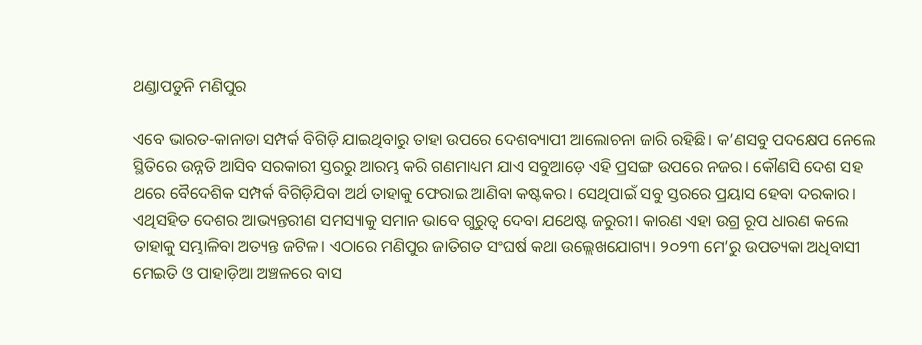ଥଣ୍ଡାପଡୁନି ମଣିପୁର

ଏବେ ଭାରତ-କାନାଡା ସମ୍ପର୍କ ବିଗିଡ଼ି ଯାଇଥିବାରୁ ତାହା ଉପରେ ଦେଶବ୍ୟାପୀ ଆଲୋଚନା ଜାରି ରହିଛି। କ’ଣସବୁ ପଦକ୍ଷେପ ନେଲେ ସ୍ଥିତିରେ ଉନ୍ନତି ଆସିବ ସରକାରୀ ସ୍ତରରୁ ଆରମ୍ଭ କରି ଗଣମାଧ୍ୟମ ଯାଏ ସବୁଆଡ଼େ ଏହି ପ୍ରସଙ୍ଗ ଉପରେ ନଜର। କୌଣସି ଦେଶ ସହ ଥରେ ବୈଦେଶିକ ସମ୍ପର୍କ ବିଗିଡ଼ିଯିବା ଅର୍ଥ ତାହାକୁ ଫେରାଇ ଆଣିବା କଷ୍ଟକର। ସେଥିପାଇଁ ସବୁ ସ୍ତରରେ ପ୍ରୟାସ ହେବା ଦରକାର। ଏଥିସହିତ ଦେଶର ଆଭ୍ୟନ୍ତରୀଣ ସମସ୍ୟାକୁ ସମାନ ଭାବେ ଗୁରୁତ୍ୱ ଦେବା ଯଥେଷ୍ଟ ଜରୁରୀ। କାରଣ ଏହା ଉଗ୍ର ରୂପ ଧାରଣ କଲେ ତାହାକୁ ସମ୍ଭାଳିବା ଅତ୍ୟନ୍ତ ଜଟିଳ। ଏଠାରେ ମଣିପୁର ଜାତିଗତ ସଂଘର୍ଷ କଥା ଉଲ୍ଲେଖଯୋଗ୍ୟ। ୨୦୨୩ ମେ’ରୁ ଉପତ୍ୟକା ଅଧିବାସୀ ମେଇତି ଓ ପାହାଡ଼ିଆ ଅଞ୍ଚଳରେ ବାସ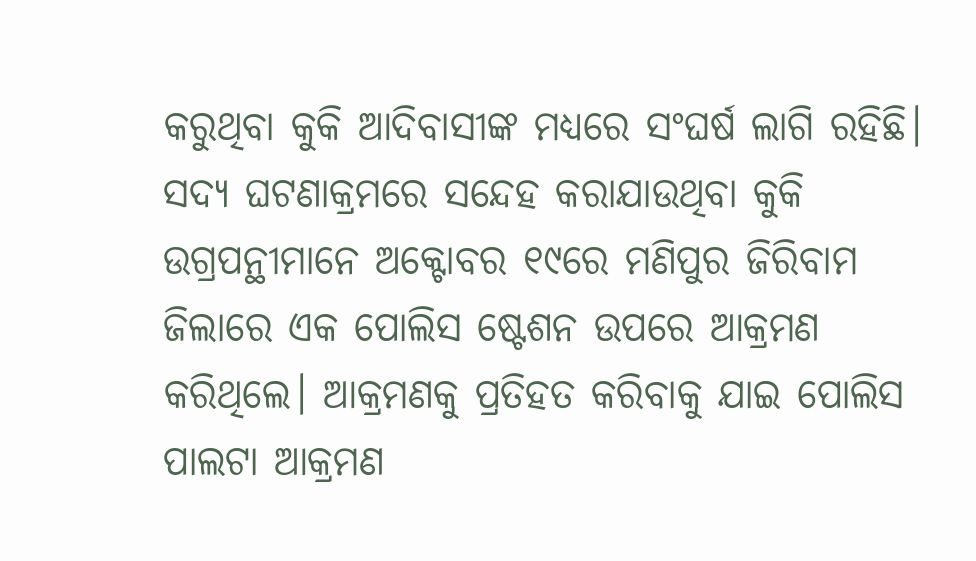କରୁଥିବା କୁକି ଆଦିବାସୀଙ୍କ ମଧ୍ୟରେ ସଂଘର୍ଷ ଲାଗି ରହିଛି। ସଦ୍ୟ ଘଟଣାକ୍ରମରେ ସନ୍ଦେହ କରାଯାଉଥିବା କୁକି ଉଗ୍ରପନ୍ଥୀମାନେ ଅକ୍ଟୋବର ୧୯ରେ ମଣିପୁର ଜିରିବାମ ଜିଲାରେ ଏକ ପୋଲିସ ଷ୍ଟେଶନ ଉପରେ ଆକ୍ରମଣ କରିଥିଲେ। ଆକ୍ରମଣକୁ ପ୍ରତିହତ କରିବାକୁ ଯାଇ ପୋଲିସ ପାଲଟା ଆକ୍ରମଣ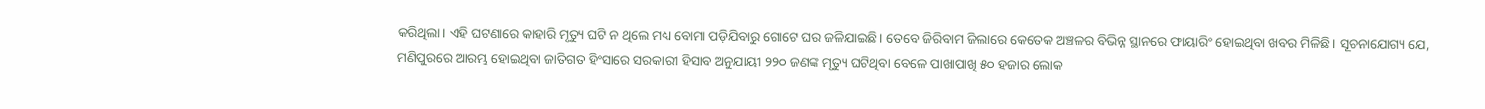କରିଥିଲା। ଏହି ଘଟଣାରେ କାହାରି ମୃତ୍ୟୁ ଘଟି ନ ଥିଲେ ମଧ୍ୟ ବୋମା ପଡ଼ିଯିବାରୁ ଗୋଟେ ଘର ଜଳିଯାଇଛି। ତେବେ ଜିରିବାମ ଜିଲାରେ କେତେକ ଅଞ୍ଚଳର ବିଭିନ୍ନ ସ୍ଥାନରେ ଫାୟାରିଂ ହୋଇଥିବା ଖବର ମିଳିଛି। ସୂଚନାଯୋଗ୍ୟ ଯେ, ମଣିପୁରରେ ଆରମ୍ଭ ହୋଇଥିବା ଜାତିଗତ ହିଂସାରେ ସରକାରୀ ହିସାବ ଅନୁଯାୟୀ ୨୨୦ ଜଣଙ୍କ ମୃତ୍ୟୁ ଘଟିଥିବା ବେଳେ ପାଖାପାଖି ୫୦ ହଜାର ଲୋକ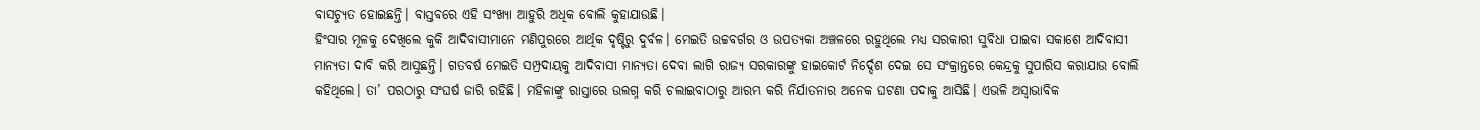ବାସଚ୍ୟୁତ ହୋଇଛନ୍ତି। ବାସ୍ତବରେ ଏହି ସଂଖ୍ୟା ଆହୁରି ଅଧିକ ବୋଲି କୁହାଯାଉଛି।
ହିଂସାର ମୂଳକୁ ଦେଖିଲେ କୁକି ଆଦିବାସୀମାନେ ମଣିପୁରରେ ଆର୍ଥିକ ଦୃଷ୍ଟିରୁ ଦୁର୍ବଳ। ମେଇତି ଉଚ୍ଚବର୍ଗର ଓ ଉପତ୍ୟକା ଅଞ୍ଚଳରେ ରହୁଥିଲେ ମଧ୍ୟ ସରକାରୀ ସୁବିଧା ପାଇବା ସକାଶେ ଆଦିବାସୀ ମାନ୍ୟତା ଦାବି କରି ଆସୁଛନ୍ତି। ଗତବର୍ଷ ମେଇତି ସମ୍ପ୍ରଦାୟକୁ ଆଦିବାସୀ ମାନ୍ୟତା ଦେବା ଲାଗି ରାଜ୍ୟ ସରକାରଙ୍କୁ ହାଇକୋର୍ଟ ନିର୍ଦ୍ଦେଶ ଦେଇ ସେ ସଂକ୍ରାନ୍ତରେ କେନ୍ଦ୍ରକୁ ସୁପାରିସ କରାଯାଉ ବୋଲି କହିଥିଲେ। ତା’ ପରଠାରୁ ସଂଘର୍ଷ ଜାରି ରହିଛି। ମହିଳାଙ୍କୁ ରାସ୍ତାରେ ଉଲଗ୍ନ କରି ଚଲାଇବାଠାରୁ ଆରମ୍ଭ କରି ନିର୍ଯାତନାର ଅନେକ ଘଟଣା ପଦାକୁ ଆସିଛି। ଏଭଳି ଅସ୍ବାଭାବିକ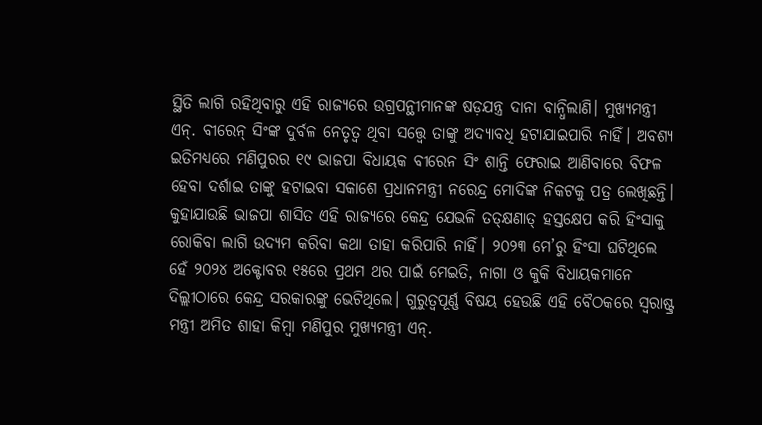ସ୍ଥିତି ଲାଗି ରହିଥିବାରୁ ଏହି ରାଜ୍ୟରେ ଉଗ୍ରପନ୍ଥୀମାନଙ୍କ ଷଡ଼ଯନ୍ତ୍ର ଦାନା ବାନ୍ଧିଲାଣି। ମୁଖ୍ୟମନ୍ତ୍ରୀ ଏନ୍‌. ବୀରେନ୍‌ ସିଂଙ୍କ ଦୁର୍ବଳ ନେତୃତ୍ୱ ଥିବା ସତ୍ତ୍ୱେ ତାଙ୍କୁ ଅଦ୍ୟାବଧି ହଟାଯାଇପାରି ନାହିଁ। ଅବଶ୍ୟ ଇତିମଧ୍ୟରେ ମଣିପୁରର ୧୯ ଭାଜପା ବିଧାୟକ ବୀରେନ ସିଂ ଶାନ୍ତି ଫେରାଇ ଆଣିବାରେ ବିଫଳ ହେବା ଦର୍ଶାଇ ତାଙ୍କୁ ହଟାଇବା ସକାଶେ ପ୍ରଧାନମନ୍ତ୍ରୀ ନରେନ୍ଦ୍ର ମୋଦିଙ୍କ ନିକଟକୁ ପତ୍ର ଲେଖିଛନ୍ତି। କୁହାଯାଉଛି ଭାଜପା ଶାସିତ ଏହି ରାଜ୍ୟରେ କେନ୍ଦ୍ର ଯେଭଳି ତତ୍‌କ୍ଷଣାତ୍‌ ହସ୍ତକ୍ଷେପ କରି ହିଂସାକୁ ରୋକିବା ଲାଗି ଉଦ୍ୟମ କରିବା କଥା ତାହା କରିପାରି ନାହିଁ। ୨୦୨୩ ମେ’ରୁ ହିଂସା ଘଟିଥିଲେ ହେଁ ୨୦୨୪ ଅକ୍ଟୋବର ୧୫ରେ ପ୍ରଥମ ଥର ପାଇଁ ମେଇତି, ନାଗା ଓ କୁକି ବିଧାୟକମାନେ ଦିଲ୍ଲୀଠାରେ କେନ୍ଦ୍ର ସରକାରଙ୍କୁ ଭେଟିଥିଲେ। ଗୁରୁତ୍ୱପୂର୍ଣ୍ଣ ବିଷୟ ହେଉଛି ଏହି ବୈଠକରେ ସ୍ବରାଷ୍ଟ୍ର ମନ୍ତ୍ରୀ ଅମିତ ଶାହା କିମ୍ବା ମଣିପୁର ମୁଖ୍ୟମନ୍ତ୍ରୀ ଏନ୍‌.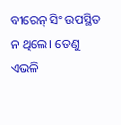ବୀରେନ୍‌ ସିଂ ଉପସ୍ଥିତ ନ ଥିଲେ। ତେଣୁ ଏଭଳି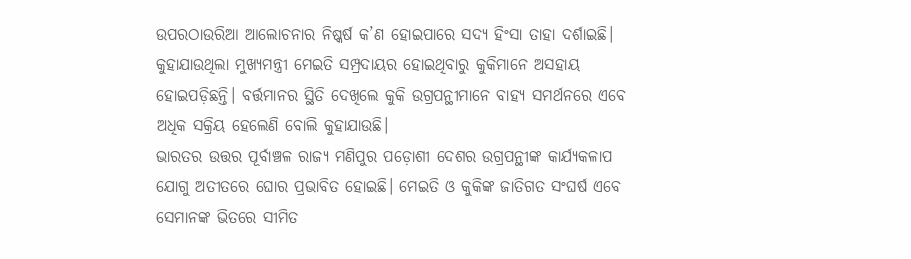ଉପରଠାଉରିଆ ଆଲୋଚନାର ନିଷ୍କର୍ଷ କ’ଣ ହୋଇପାରେ ସଦ୍ୟ ହିଂସା ତାହା ଦର୍ଶାଇଛି। କୁହାଯାଉଥିଲା ମୁଖ୍ୟମନ୍ତ୍ରୀ ମେଇତି ସମ୍ପ୍ରଦାୟର ହୋଇଥିବାରୁ କୁକିମାନେ ଅସହାୟ ହୋଇପଡ଼ିଛନ୍ତି। ବର୍ତ୍ତମାନର ସ୍ଥିତି ଦେଖିଲେ କୁକି ଉଗ୍ରପନ୍ଥୀମାନେ ବାହ୍ୟ ସମର୍ଥନରେ ଏବେ ଅଧିକ ସକ୍ରିୟ ହେଲେଣି ବୋଲି କୁହାଯାଉଛି।
ଭାରତର ଉତ୍ତର ପୂର୍ବାଞ୍ଚଳ ରାଜ୍ୟ ମଣିପୁର ପଡ଼ୋଶୀ ଦେଶର ଉଗ୍ରପନ୍ଥୀଙ୍କ କାର୍ଯ୍ୟକଳାପ ଯୋଗୁ ଅତୀତରେ ଘୋର ପ୍ରଭାବିତ ହୋଇଛି। ମେଇତି ଓ କୁକିଙ୍କ ଜାତିଗତ ସଂଘର୍ଷ ଏବେ ସେମାନଙ୍କ ଭିତରେ ସୀମିତ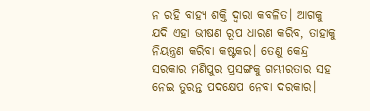ନ ରହି ବାହ୍ୟ ଶକ୍ତି ଦ୍ୱାରା କବଳିତ। ଆଗକୁ ଯଦି ଏହା ଭୀଷଣ ରୂପ ଧାରଣ କରିବ, ତାହାକୁ ନିୟନ୍ତ୍ରଣ କରିବା କଷ୍ଟକର। ତେଣୁ କେନ୍ଦ୍ର ସରକାର ମଣିପୁର ପ୍ରସଙ୍ଗକୁ ଗମ୍ଭୀରତାର ସହ ନେଇ ତୁରନ୍ତ ପଦକ୍ଷେପ ନେବା ଦରକାର।